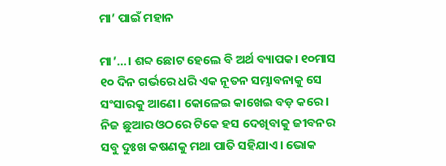ମା’ ପାଇଁ ମହାନ

ମା’…। ଶବ୍ଦ ଛୋଟ ହେଲେ ବି ଅର୍ଥ ବ୍ୟାପକ। ୧୦ମାସ ୧୦ ଦିନ ଗର୍ଭରେ ଧରି ଏକ ନୂତନ ସମ୍ଭାବନାକୁ ସେ ସଂସାରକୁ ଆଣେ। କୋଳେଇ କାଖେଇ ବଡ଼ କରେ। ନିଜ ଛୁଆର ଓଠରେ ଟିକେ ହସ ଦେଖିବାକୁ ଜୀବନର ସବୁ ଦୁଃଖ କଷଣକୁ ମଥା ପାତି ସହିଯାଏ। ଭୋକ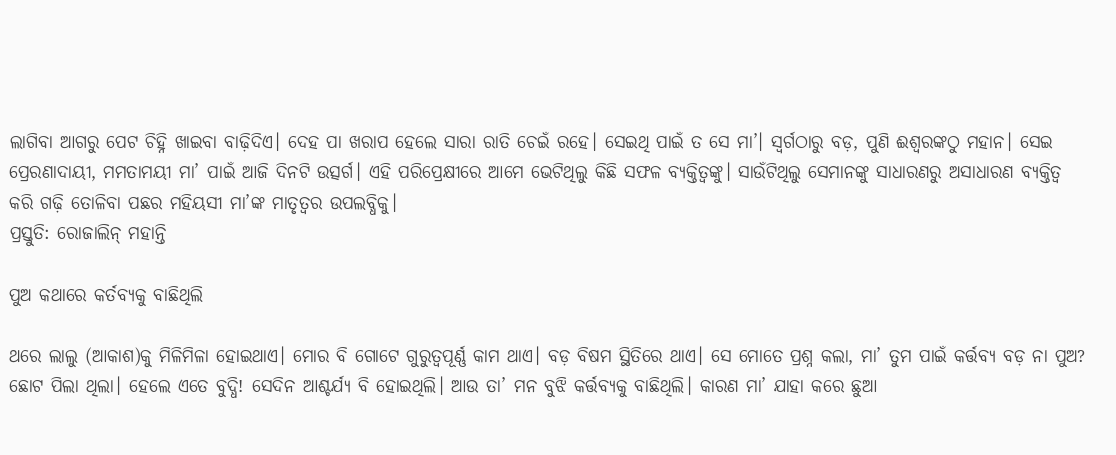ଲାଗିବା ଆଗରୁ ପେଟ ଚିହ୍ନି ଖାଇବା ବାଢ଼ିଦିଏ। ଦେହ ପା ଖରାପ ହେଲେ ସାରା ରାତି ଚେଇଁ ରହେ। ସେଇଥି ପାଇଁ ତ ସେ ମା’। ସ୍ୱର୍ଗଠାରୁ ବଡ଼, ପୁଣି ଈଶ୍ୱରଙ୍କଠୁ ମହାନ। ସେଇ ପ୍ରେରଣାଦାୟୀ, ମମତାମୟୀ ମା’ ପାଇଁ ଆଜି ଦିନଟି ଉତ୍ସର୍ଗ। ଏହି ପରିପ୍ରେକ୍ଷୀରେ ଆମେ ଭେଟିଥିଲୁ କିଛି ସଫଳ ବ୍ୟକ୍ତିତ୍ୱଙ୍କୁ। ସାଉଁଟିଥିଲୁ ସେମାନଙ୍କୁ ସାଧାରଣରୁ ଅସାଧାରଣ ବ୍ୟକ୍ତିତ୍ୱ କରି ଗଢ଼ି ତୋଳିବା ପଛର ମହିୟସୀ ମା’ଙ୍କ ମାତୃତ୍ୱର ଉପଲବ୍ଧିକୁ।
ପ୍ରସ୍ତୁତି: ରୋଜାଲିନ୍‌ ମହାନ୍ତି

ପୁଅ କଥାରେ କର୍ତବ୍ୟକୁ ବାଛିଥିଲି

ଥରେ ଲାଲୁ (ଆକାଶ)କୁ ମିଳିମିଳା ହୋଇଥାଏ। ମୋର ବି ଗୋଟେ ଗୁରୁତ୍ୱପୂର୍ଣ୍ଣ କାମ ଥାଏ। ବଡ଼ ବିଷମ ସ୍ଥିତିରେ ଥାଏ। ସେ ମୋତେ ପ୍ରଶ୍ନ କଲା, ମା’ ତୁମ ପାଇଁ କର୍ତ୍ତବ୍ୟ ବଡ଼ ନା ପୁଅ? ଛୋଟ ପିଲା ଥିଲା। ହେଲେ ଏତେ ବୁଦ୍ଧି! ସେଦିନ ଆଶ୍ଚର୍ଯ୍ୟ ବି ହୋଇଥିଲି। ଆଉ ତା’ ମନ ବୁଝି କର୍ତ୍ତବ୍ୟକୁ ବାଛିଥିଲି। କାରଣ ମା’ ଯାହା କରେ ଛୁଆ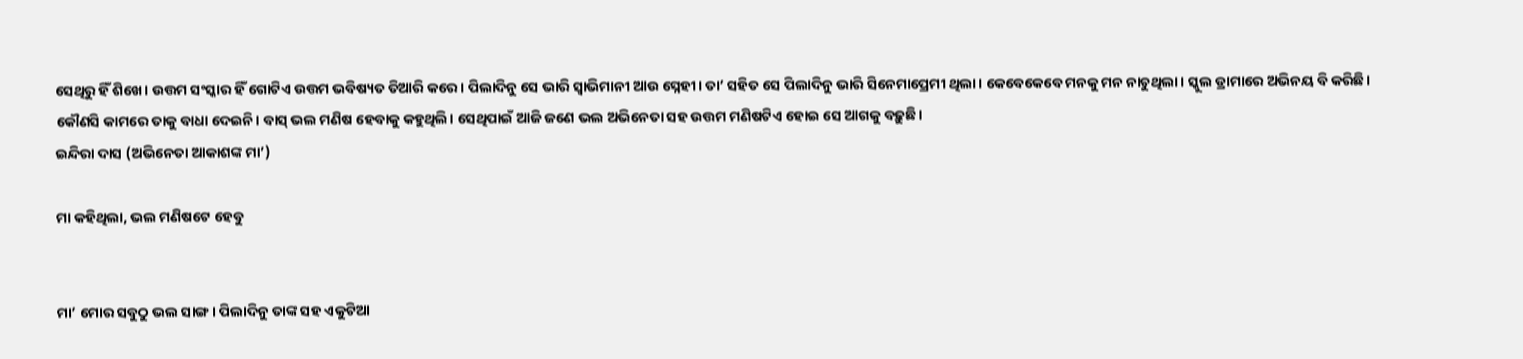ସେଥିରୁ ହିଁ ଶିଖେ। ଉତ୍ତମ ସଂସ୍କାର ହିଁ ଗୋଟିଏ ଉତ୍ତମ ଭବିଷ୍ୟତ ତିଆରି କରେ। ପିଲାଦିନୁ ସେ ଭାରି ସ୍ୱାଭିମାନୀ ଆଉ ସ୍ନେହୀ। ତା’ ସହିତ ସେ ପିଲାଦିନୁ ଭାରି ସିନେମାପ୍ରେମୀ ଥିଲା। କେବେକେବେ ମନକୁ ମନ ନାଚୁଥିଲା। ସ୍କୁଲ ଡ୍ରାମାରେ ଅଭିନୟ ବି କରିଛି। କୌଣସି କାମରେ ତାକୁ ବାଧା ଦେଇନି। ବାସ୍‌ ଭଲ ମଣିଷ ହେବାକୁ କହୁଥିଲି। ସେଥିପାଇଁ ଆଜି ଜଣେ ଭଲ ଅଭିନେତା ସହ ଉତ୍ତମ ମଣିଷଟିଏ ହୋଇ ସେ ଆଗକୁ ବଢ଼ୁଛି।
ଇନ୍ଦିରା ଦାସ (ଅଭିନେତା ଆକାଶଙ୍କ ମା’)

ମା କହିଥିଲା, ଭଲ ମଣିଷଟେ ହେବୁ


ମା’ ମୋର ସବୁଠୁ ଭଲ ସାଙ୍ଗ। ପିଲାଦିନୁ ତାଙ୍କ ସହ ଏକୁଟିଆ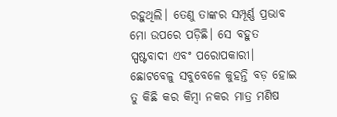ରହୁଥିଲି। ତେଣୁ ତାଙ୍କର ସମ୍ପୂର୍ଣ୍ଣ ପ୍ରଭାବ ମୋ ଉପରେ ପଡ଼ିଛି। ସେ ବହୁତ ସ୍ପଷ୍ଟବାଦୀ ଏବଂ ପରୋପକାରୀ। ଛୋଟବେଳୁ ସବୁବେଳେ କୁହନ୍ତି ବଡ଼ ହୋଇ ତୁ କିଛି କର କିମ୍ବା ନକର ମାତ୍ର ମଣିଷ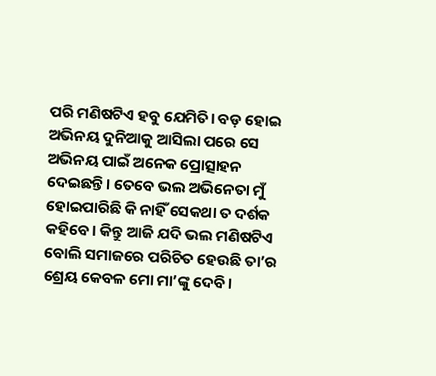ପରି ମଣିଷଟିଏ ହବୁ ଯେମିତି। ବଡ଼ ହୋଇ ଅଭିନୟ ଦୁନିଆକୁ ଆସିଲା ପରେ ସେ ଅଭିନୟ ପାଇଁ ଅନେକ ପ୍ରୋତ୍ସାହନ ଦେଇଛନ୍ତି। ତେବେ ଭଲ ଅଭିନେତା ମୁଁ ହୋଇପାରିଛି କି ନାହିଁ ସେକଥା ତ ଦର୍ଶକ କହିବେ। କିନ୍ତୁ ଆଜି ଯଦି ଭଲ ମଣିଷଟିଏ ବୋଲି ସମାଜରେ ପରିଚିତ ହେଉଛି ତା’ର ଶ୍ରେୟ କେବଳ ମୋ ମା’ଙ୍କୁ ଦେବି।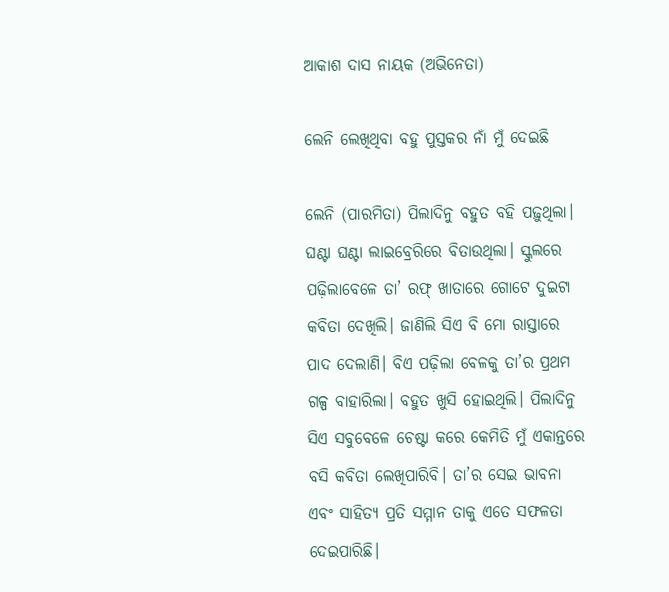ଆକାଶ ଦାସ ନାୟକ (ଅଭିନେତା)

ଲେନି ଲେଖିଥିବା ବହୁ ପୁସ୍ତକର ନାଁ ମୁଁ ଦେଇଛି

ଲେନି (ପାରମିତା) ପିଲାଦିନୁ ବହୁତ ବହି ପଢ଼ୁଥିଲା। ଘଣ୍ଟା ଘଣ୍ଟା ଲାଇବ୍ରେରିରେ ବିତାଉଥିଲା। ସ୍କୁଲରେ ପଢ଼ିଲାବେଳେ ତା’ ରଫ୍‌ ଖାତାରେ ଗୋଟେ ଦୁଇଟା କବିତା ଦେଖିଲି। ଜାଣିଲି ସିଏ ବି ମୋ ରାସ୍ତାରେ ପାଦ ଦେଲାଣି। ବିଏ ପଢ଼ିଲା ବେଳକୁ ତା’ର ପ୍ରଥମ ଗଳ୍ପ ବାହାରିଲା। ବହୁତ ଖୁସି ହୋଇଥିଲି। ପିଲାଦିନୁ ସିଏ ସବୁବେଳେ ଚେଷ୍ଟା କରେ କେମିତି ମୁଁ ଏକାନ୍ତରେ ବସି କବିତା ଲେଖିପାରିବି। ତା’ର ସେଇ ଭାବନା ଏବଂ ସାହିତ୍ୟ ପ୍ରତି ସମ୍ମାନ ତାକୁ ଏତେ ସଫଳତା ଦେଇପାରିଛି।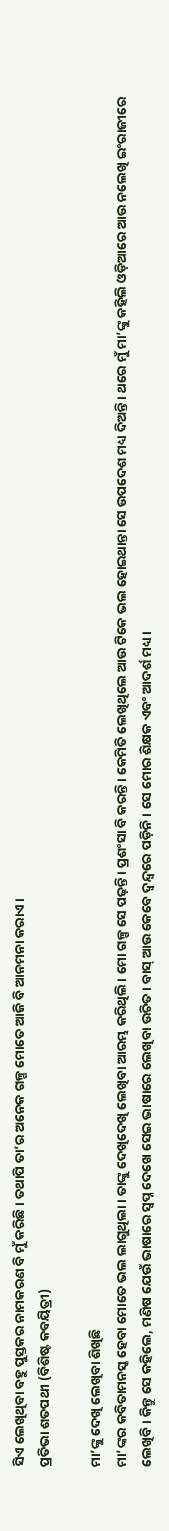ସିଏ ଲେଖିଥିବା ବହୁ ପୁସ୍ତକର ନାମକରଣ ବି ମୁଁ କରିଛି। ତଥାପି ତା’ର ଅନେକ ଗଳ୍ପ ମୋତେ ଆଜି ବି ଆନମନା କରାଏ।
ପ୍ରତିଭା ଶତପଥୀ (ବିଶିଷ୍ଟ କବୟିତ୍ରୀ)

ମା’ଙ୍କୁ ଦେଖି ଲେଖିବା ଶିଖିଛି
ମା’ଙ୍କର କବିତାମନସ୍କ ହେବା ମୋତେ ଭଲ ଲାଗୁଥିଲା। ତାଙ୍କୁ ଦେଖିଦେଖି ଲେଖିବା ଆରମ୍ଭ କରିଥିଲି। ମୋ ଗଳ୍ପ ସେ ପଢ଼ନ୍ତି। ପ୍ରଶଂସା ବି କରନ୍ତି। କେମିତି ଲେଖିଥିଲେ ଆଉ ଟିକେ ଭଲ ହୋଇଥାନ୍ତା ସେ ଉପଦେଶ ମଧ୍ୟ ଦିଅନ୍ତି। ଥରେ ମୁଁ ମା’ଙ୍କୁ କହିଲି ଓଡ଼ିଆରେ ଆଉ ନଲେଖି ଇଂରାଜୀରେ ଲେଖିବି। କିନ୍ତୁ ସେ କହିଲେ, ମଣିଷ ଯେଉଁ ଭାଷାରେ ସ୍ୱପ୍ନ ଦେଖେ ସେଇ ଭାଷାରେ ଲେଖିବା ଉଚିତ। ବାସ୍‌ ଆଉ କେବେ ଦ୍ୱନ୍ଦ୍ୱରେ ପଡ଼ିନି। ସେ ମୋର ଶିକ୍ଷକ ଏବଂ ଆଦର୍ଶ ମଧ୍ୟ।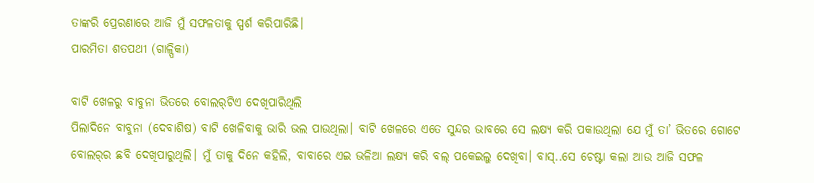ତାଙ୍କରି ପ୍ରେରଣାରେ ଆଜି ମୁଁ ସଫଳତାକୁ ସ୍ପର୍ଶ କରିପାରିଛି।
ପାରମିତା ଶତପଥୀ (ଗାଳ୍ପିକା)

ବାଟି ଖେଳରୁ ବାବୁନା ଭିତରେ ବୋଲର୍‌ଟିଏ ଦେଖିପାରିଥିଲି
ପିଲାଦିନେ ବାବୁନା (ଦେବାଶିଷ) ବାଟି ଖେଳିବାକୁ ଭାରି ଭଲ ପାଉଥିଲା। ବାଟି ଖେଳରେ ଏତେ ସୁନ୍ଦର ଭାବରେ ସେ ଲକ୍ଷ୍ୟ କରି ପକାଉଥିଲା ଯେ ମୁଁ ତା’ ଭିତରେ ଗୋଟେ ବୋଲର୍‌ର ଛବି ଦେଖିପାରୁଥିଲି। ମୁଁ ତାକୁ ଦିନେ କହିଲି, ବାବାରେ ଏଇ ଭଳିଆ ଲକ୍ଷ୍ୟ କରି ବଲ୍‌ ପକେଇଲୁ ଦେଖିବା। ବାସ୍‌..ସେ ଚେଷ୍ଟା କଲା ଆଉ ଆଜି ସଫଳ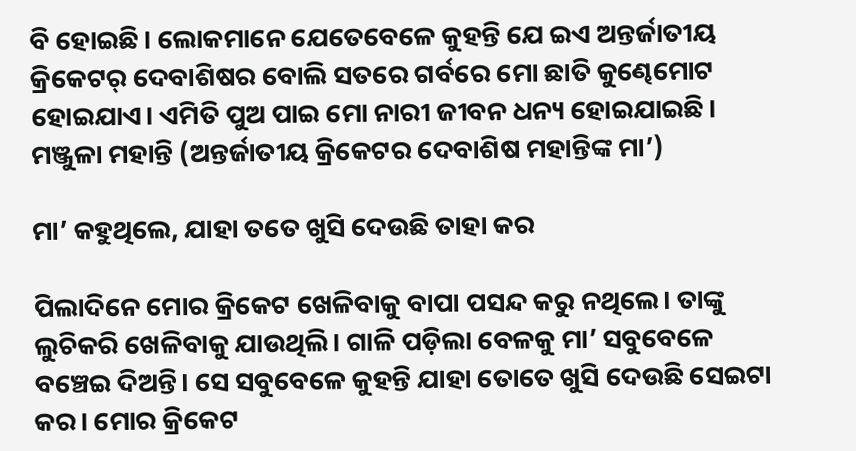ବି ହୋଇଛି। ଲୋକମାନେ ଯେତେବେଳେ କୁହନ୍ତି ଯେ ଇଏ ଅନ୍ତର୍ଜାତୀୟ କ୍ରିକେଟର୍‌ ଦେବାଶିଷର ବୋଲି ସତରେ ଗର୍ବରେ ମୋ ଛାତି କୁଣ୍ଢେମୋଟ ହୋଇଯାଏ। ଏମିତି ପୁଅ ପାଇ ମୋ ନାରୀ ଜୀବନ ଧନ୍ୟ ହୋଇଯାଇଛି।
ମଞ୍ଜୁଳା ମହାନ୍ତି (ଅନ୍ତର୍ଜାତୀୟ କ୍ରିକେଟର ଦେବାଶିଷ ମହାନ୍ତିଙ୍କ ମା’)

ମା’ କହୁଥିଲେ, ଯାହା ତତେ ଖୁସି ଦେଉଛି ତାହା କର

ପିଲାଦିନେ ମୋର କ୍ରିକେଟ ଖେଳିବାକୁ ବାପା ପସନ୍ଦ କରୁ ନଥିଲେ। ତାଙ୍କୁ ଲୁଚିକରି ଖେଳିବାକୁ ଯାଉଥିଲି। ଗାଳି ପଡ଼ିଲା ବେଳକୁ ମା’ ସବୁବେଳେ ବଞ୍ଚେଇ ଦିଅନ୍ତି। ସେ ସବୁବେଳେ କୁହନ୍ତି ଯାହା ତୋତେ ଖୁସି ଦେଉଛି ସେଇଟା କର। ମୋର କ୍ରିକେଟ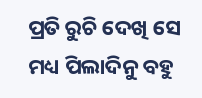ପ୍ରତି ରୁଚି ଦେଖି ସେ ମଧ୍ୟ ପିଲାଦିନୁ ବହୁ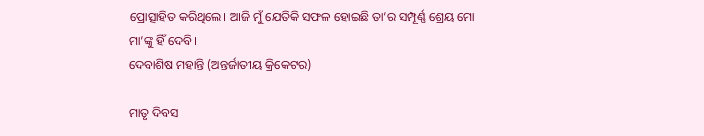ପ୍ରୋତ୍ସାହିତ କରିଥିଲେ। ଆଜି ମୁଁ ଯେତିକି ସଫଳ ହୋଇଛି ତା’ର ସମ୍ପୂର୍ଣ୍ଣ ଶ୍ରେୟ ମୋ ମା’ଙ୍କୁ ହିଁ ଦେବି।
ଦେବାଶିଷ ମହାନ୍ତି (ଅନ୍ତର୍ଜାତୀୟ କ୍ରିକେଟର)

ମାତୃ ଦିବସ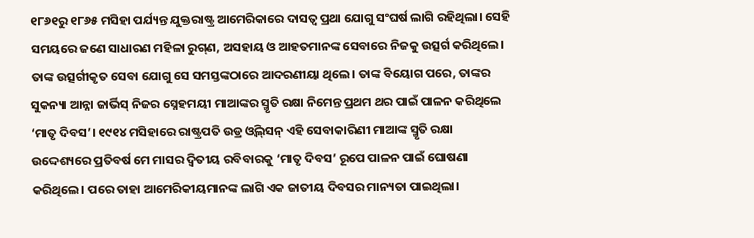୧୮୬୧ରୁ ୧୮୬୫ ମସିହା ପର୍ଯ୍ୟନ୍ତ ଯୁକ୍ତରାଷ୍ଟ୍ର ଆମେରିକାରେ ଦାସତ୍ୱ ପ୍ରଥା ଯୋଗୁ ସଂଘର୍ଷ ଲାଗି ରହିଥିଲା। ସେହି ସମୟରେ ଜଣେ ସାଧାରଣ ମହିଳା ରୁଗ୍‌ଣ, ଅସହାୟ ଓ ଆହତମାନଙ୍କ ସେବାରେ ନିଜକୁ ଉତ୍ସର୍ଗ କରିଥିଲେ। ତାଙ୍କ ଉତ୍ସର୍ଗୀକୃତ ସେବା ଯୋଗୁ ସେ ସମସ୍ତଙ୍କଠାରେ ଆଦରଣୀୟା ଥିଲେ। ତାଙ୍କ ବିୟୋଗ ପରେ, ତାଙ୍କର ସୁକନ୍ୟା ଆନ୍ନା ଜାର୍ଭିସ୍‌ ନିଜର ସ୍ନେହମୟୀ ମାଆଙ୍କର ସ୍ମୃତି ରକ୍ଷା ନିମେନ୍ତ ପ୍ରଥମ ଥର ପାଇଁ ପାଳନ କରିଥିଲେ ‘ମାତୃ ଦିବସ’। ୧୯୧୪ ମସିହାରେ ରାଷ୍ଟ୍ରପତି ଉଡ୍ର ଓ୍ଵିଲ୍‌ସନ୍‌ ଏହି ସେବାକାରିଣୀ ମାଆଙ୍କ ସ୍ମୃତି ରକ୍ଷା ଉଦ୍ଦେଶ୍ୟରେ ପ୍ରତିବର୍ଷ ମେ ମାସର ଦ୍ୱିତୀୟ ରବିବାରକୁ ‘ମାତୃ ଦିବସ’ ରୂପେ ପାଳନ ପାଇଁ ଘୋଷଣା କରିଥିଲେ। ପରେ ତାହା ଆମେରିକୀୟମାନଙ୍କ ଲାଗି ଏକ ଜାତୀୟ ଦିବସର ମାନ୍ୟତା ପାଇଥିଲା।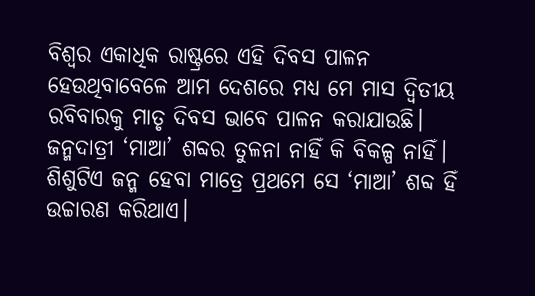ବିଶ୍ୱର ଏକାଧିକ ରାଷ୍ଟ୍ରରେ ଏହି ଦିବସ ପାଳନ ହେଉଥିବାବେଳେ ଆମ ଦେଶରେ ମଧ୍ୟ ମେ ମାସ ଦ୍ୱିତୀୟ ରବିବାରକୁ ମାତୃ ଦିବସ ଭାବେ ପାଳନ କରାଯାଉଛି। ଜନ୍ମଦାତ୍ରୀ ‘ମାଆ’ ଶବ୍ଦର ତୁଳନା ନାହିଁ କି ବିକଳ୍ପ ନାହିଁ। ଶିଶୁଟିଏ ଜନ୍ମ ହେବା ମାତ୍ରେ ପ୍ରଥମେ ସେ ‘ମାଆ’ ଶବ୍ଦ ହିଁ ଉଚ୍ଚାରଣ କରିଥାଏ।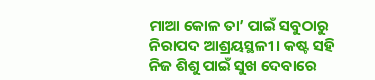ମାଆ କୋଳ ତା’ ପାଇଁ ସବୁଠାରୁ ନିରାପଦ ଆଶ୍ରୟସ୍ଥଳୀ। କଷ୍ଟ ସହି ନିଜ ଶିଶୁ ପାଇଁ ସୁଖ ଦେବାରେ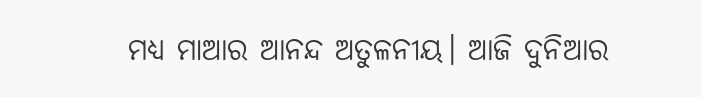ମଧ୍ୟ ମାଆର ଆନନ୍ଦ ଅତୁଳନୀୟ। ଆଜି ଦୁନିଆର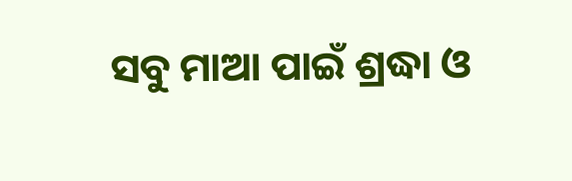ସବୁ ମାଆ ପାଇଁ ଶ୍ରଦ୍ଧା ଓ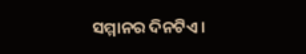ସମ୍ମାନର ଦିନଟିଏ।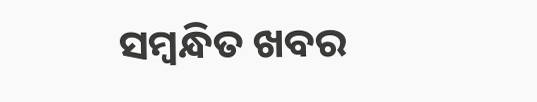ସମ୍ବନ୍ଧିତ ଖବର